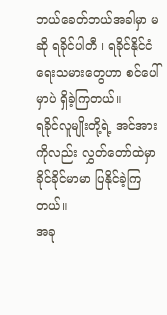ဘယ်ခေတ်ဘယ်အခါမှာ မဆို ရခိုင်ပါတီ ၊ ရခိုင်နိုင်ငံရေးသမားတွေဟာ စင်ပေါ်မှာပဲ ရှိခဲ့ကြတယ်။
ရခိုင်လူမျိုးတို့ရဲ့ အင်အားကိုလည်း လွှတ်တော်ထဲမှာ ခိုင်ခိုင်မာမာ ပြနိုင်ခဲ့ကြတယ်။
အခု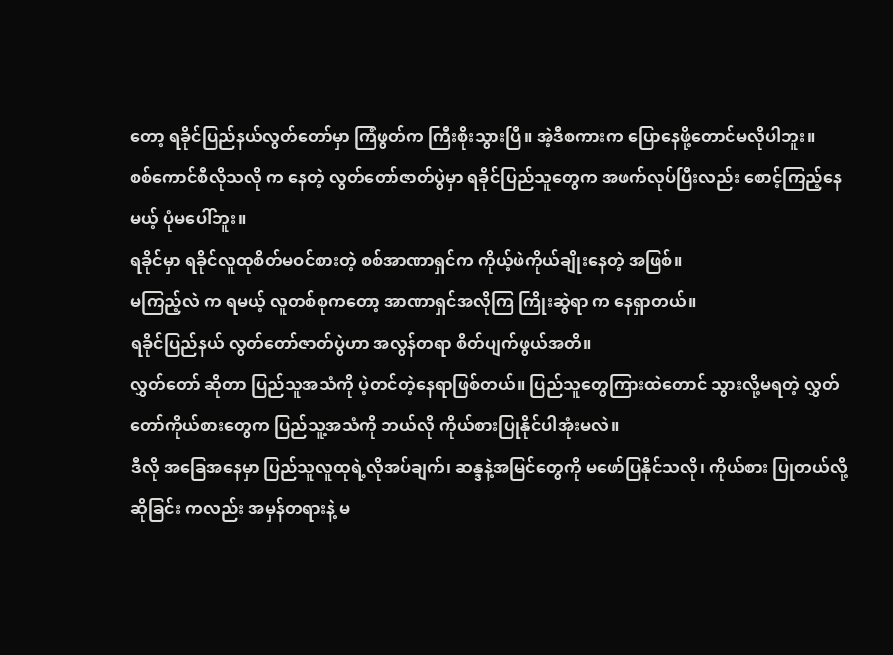တော့ ရခိုင်ပြည်နယ်လွတ်တော်မှာ ကြံဖွတ်က ကြီးစိုးသွားပြီ။ အဲ့ဒီစကားက ပြောနေဖို့တောင်မလိုပါဘူး။
စစ်ကောင်စီလိုသလို က နေတဲ့ လွတ်တော်ဇာတ်ပွဲမှာ ရခိုင်ပြည်သူတွေက အဖက်လုပ်ပြီးလည်း စောင့်ကြည့်နေမယ့် ပုံမပေါ်ဘူး။
ရခိုင်မှာ ရခိုင်လူထုစိတ်မဝင်စားတဲ့ စစ်အာဏာရှင်က ကိုယ့်ဖဲကိုယ်ချိုးနေတဲ့ အဖြစ်။
မကြည့်လဲ က ရမယ့် လူတစ်စုကတော့ အာဏာရှင်အလိုကြ ကြိုးဆွဲရာ က နေရှာတယ်။
ရခိုင်ပြည်နယ် လွတ်တော်ဇာတ်ပွဲဟာ အလွန်တရာ စိတ်ပျက်ဖွယ်အတိ။
လွှတ်တော် ဆိုတာ ပြည်သူအသံကို ပဲ့တင်တဲ့နေရာဖြစ်တယ်။ ပြည်သူတွေကြားထဲတောင် သွားလို့မရတဲ့ လွှတ်တော်ကိုယ်စားတွေက ပြည်သူ့အသံကို ဘယ်လို ကိုယ်စားပြုနိုင်ပါအုံးမလဲ။
ဒီလို အခြေအနေမှာ ပြည်သူလူထုရဲ့လိုအပ်ချက်၊ ဆန္ဒနဲ့အမြင်တွေကို မဖော်ပြနိုင်သလို၊ ကိုယ်စား ပြုတယ်လို့ဆိုခြင်း ကလည်း အမှန်တရားနဲ့ မ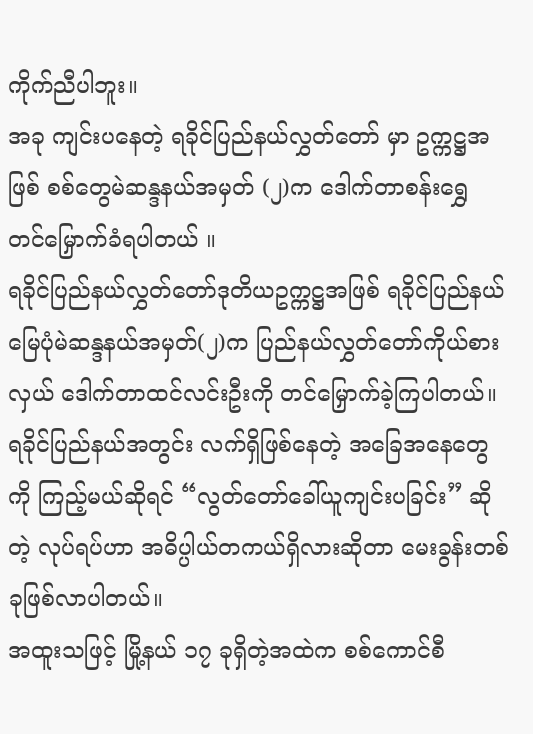ကိုက်ညီပါဘူး။
အခု ကျင်းပနေတဲ့ ရခိုင်ပြည်နယ်လွှတ်တော် မှာ ဥက္ကဋ္ဌအဖြစ် စစ်တွေမဲဆန္ဒနယ်အမှတ် (၂)က ဒေါက်တာစန်းရွှေ တင်မြှောက်ခံရပါတယ် ။
ရခိုင်ပြည်နယ်လွှတ်တော်ဒုတိယဥက္ကဋ္ဌအဖြစ် ရခိုင်ပြည်နယ် မြေပုံမဲဆန္ဒနယ်အမှတ်(၂)က ပြည်နယ်လွှတ်တော်ကိုယ်စားလှယ် ဒေါက်တာထင်လင်းဦးကို တင်မြှောက်ခဲ့ကြပါတယ်။
ရခိုင်ပြည်နယ်အတွင်း လက်ရှိဖြစ်နေတဲ့ အခြေအနေတွေကို ကြည့်မယ်ဆိုရင် “လွတ်တော်ခေါ်ယူကျင်းပခြင်း” ဆိုတဲ့ လုပ်ရပ်ဟာ အဓိပ္ပါယ်တကယ်ရှိလားဆိုတာ မေးခွန်းတစ်ခုဖြစ်လာပါတယ်။
အထူးသဖြင့် မြို့နယ် ၁၇ ခုရှိတဲ့အထဲက စစ်ကောင်စီ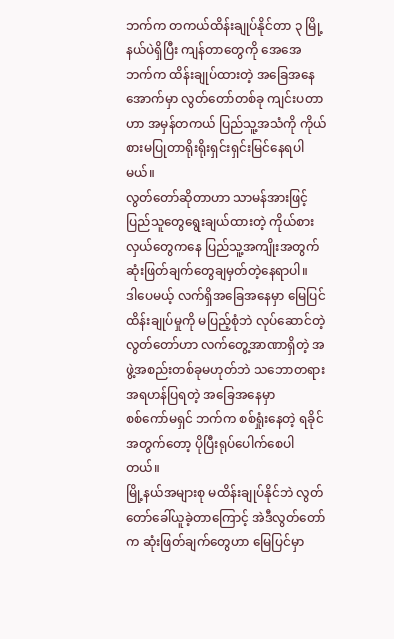ဘက်က တကယ်ထိန်းချုပ်နိုင်တာ ၃ မြို့နယ်ပဲရှိပြီး ကျန်တာတွေကို အေအေဘက်က ထိန်းချုပ်ထားတဲ့ အခြေအနေအောက်မှာ လွတ်တော်တစ်ခု ကျင်းပတာဟာ အမှန်တကယ် ပြည်သူ့အသံကို ကိုယ်စားမပြုတာရိုးရိုးရှင်းရှင်းမြင်နေရပါမယ်။
လွတ်တော်ဆိုတာဟာ သာမန်အားဖြင့် ပြည်သူတွေရွေးချယ်ထားတဲ့ ကိုယ်စားလှယ်တွေကနေ ပြည်သူ့အကျိုးအတွက် ဆုံးဖြတ်ချက်တွေချမှတ်တဲ့နေရာပါ။
ဒါပေမယ့် လက်ရှိအခြေအနေမှာ မြေပြင်ထိန်းချုပ်မှုကို မပြည့်စုံဘဲ လုပ်ဆောင်တဲ့ လွတ်တော်ဟာ လက်တွေ့အာဏာရှိတဲ့ အဖွဲ့အစည်းတစ်ခုမဟုတ်ဘဲ သဘောတရားအရဟန်ပြရတဲ့ အခြေအနေမှာ
စစ်ကော်မရှင် ဘက်က စစ်ရှုံးနေတဲ့ ရခိုင်အတွက်တော့ ပိုပြီးရုပ်ပေါက်စေပါတယ်။
မြို့နယ်အများစု မထိန်းချုပ်နိုင်ဘဲ လွတ်တော်ခေါ်ယူခဲ့တာကြောင့် အဲဒီလွတ်တော်က ဆုံးဖြတ်ချက်တွေဟာ မြေပြင်မှာ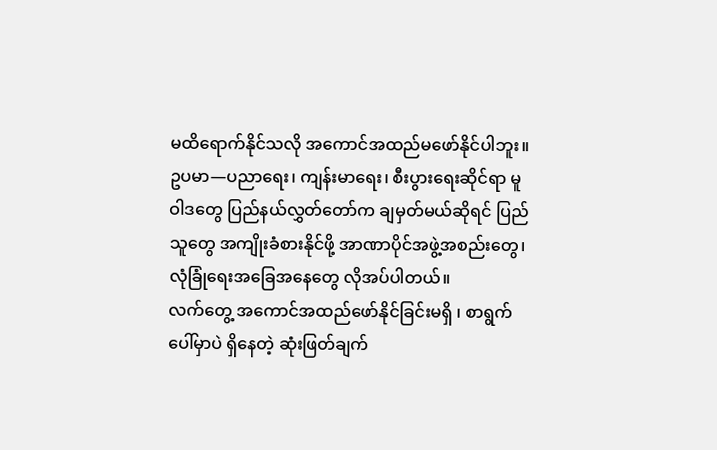မထိရောက်နိုင်သလို အကောင်အထည်မဖော်နိုင်ပါဘူး။
ဥပမာ—ပညာရေး၊ ကျန်းမာရေး၊ စီးပွားရေးဆိုင်ရာ မူဝါဒတွေ ပြည်နယ်လွှတ်တော်က ချမှတ်မယ်ဆိုရင် ပြည်သူတွေ အကျိုးခံစားနိုင်ဖို့ အာဏာပိုင်အဖွဲ့အစည်းတွေ၊ လုံခြုံရေးအခြေအနေတွေ လိုအပ်ပါတယ်။
လက်တွေ့ အကောင်အထည်ဖော်နိုင်ခြင်းမရှိ ၊ စာရွက်ပေါ်မှာပဲ ရှိနေတဲ့ ဆုံးဖြတ်ချက်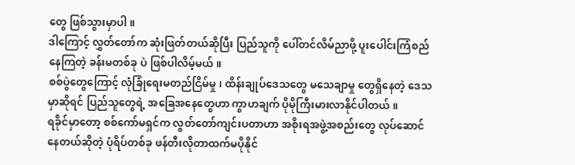တွေ ဖြစ်သွားမှာပါ။
ဒါကြောင့် လွှတ်တော်က ဆုံးဖြတ်တယ်ဆိုပြီး ပြည်သူကို ပေါ်တင်လိမ်ညာဖို့ ပူးပေါင်းကြံစည်နေကြတဲ့ ခန်းမတစ်ခု ပဲ ဖြစ်ပါလိမ့်မယ်။
စစ်ပွဲတွေကြောင့် လုံခြုံရေးမတည်ငြိမ်မှု၊ ထိန်းချုပ်ဒေသတွေ မသေချာမှု တွေရှိနေတဲ့ ဒေသမှာဆိုရင် ပြည်သူတွေရဲ့ အခြေအနေတွေဟာ ကွာဟချက် ပိုမိုကြီးမားလာနိုင်ပါတယ်။
ရခိုင်မှာတော့ စစ်ကော်မရှင်က လွတ်တော်ကျင်းပတာဟာ အစိုးရအဖွဲ့အစည်းတွေ လုပ်ဆောင်နေတယ်ဆိုတဲ့ ပုံရိပ်တစ်ခု ဖန်တီးလိုတာထက်မပိုနိုင်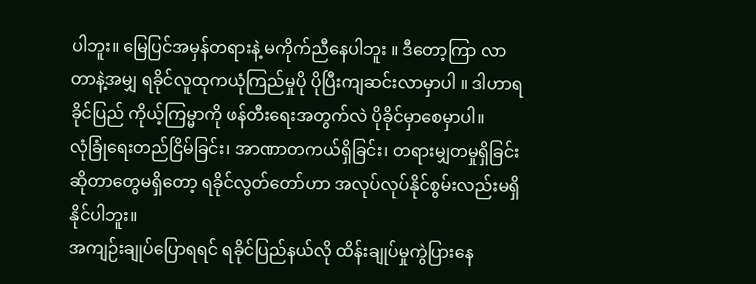ပါဘူး။ မြေပြင်အမှန်တရားနဲ့ မကိုက်ညီနေပါဘူး ။ ဒီတော့ကြာ လာတာနဲ့အမျှ ရခိုင်လူထုကယုံကြည်မှုပို ပိုပြီးကျဆင်းလာမှာပါ ။ ဒါဟာရခိုင်ပြည် ကိုယ့်ကြမ္မာကို ဖန်တီးရေးအတွက်လဲ ပိုခိုင်မှာစေမှာပါ။
လုံခြုံရေးတည်ငြိမ်ခြင်း၊ အာဏာတကယ်ရှိခြင်း၊ တရားမျှတမှုရှိခြင်းဆိုတာတွေမရှိတော့ ရခိုင်လွတ်တော်ဟာ အလုပ်လုပ်နိုင်စွမ်းလည်းမရှိနိုင်ပါဘူး။
အကျဉ်းချုပ်ပြောရရင် ရခိုင်ပြည်နယ်လို ထိန်းချုပ်မှုကွဲပြားနေ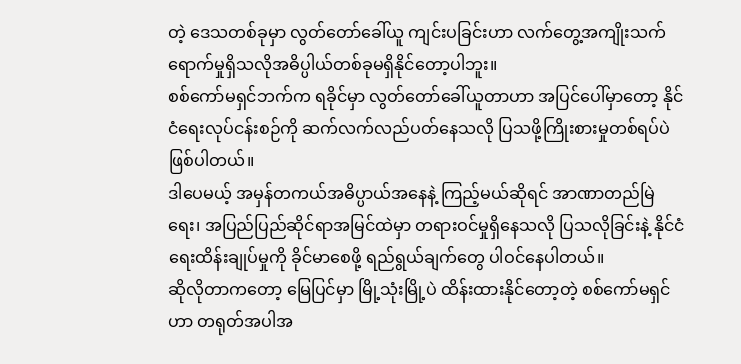တဲ့ ဒေသတစ်ခုမှာ လွတ်တော်ခေါ်ယူ ကျင်းပခြင်းဟာ လက်တွေ့အကျိုးသက်ရောက်မှုရှိသလိုအဓိပ္ပါယ်တစ်ခုမရှိနိုင်တော့ပါဘူး။
စစ်ကော်မရှင်ဘက်က ရခိုင်မှာ လွတ်တော်ခေါ်ယူတာဟာ အပြင်ပေါ်မှာတော့ နိုင်ငံရေးလုပ်ငန်းစဉ်ကို ဆက်လက်လည်ပတ်နေသလို ပြသဖို့ကြိုးစားမှုတစ်ရပ်ပဲဖြစ်ပါတယ်။
ဒါပေမယ့် အမှန်တကယ်အဓိပ္ပာယ်အနေနဲ့ ကြည့်မယ်ဆိုရင် အာဏာတည်မြဲရေး၊ အပြည်ပြည်ဆိုင်ရာအမြင်ထဲမှာ တရားဝင်မှုရှိနေသလို ပြသလိုခြင်းနဲ့ နိုင်ငံရေးထိန်းချုပ်မှုကို ခိုင်မာစေဖို့ ရည်ရွယ်ချက်တွေ ပါဝင်နေပါတယ်။
ဆိုလိုတာကတော့ မြေပြင်မှာ မြို့သုံးမြို့ပဲ ထိန်းထားနိုင်တော့တဲ့ စစ်ကော်မရှင်ဟာ တရုတ်အပါအ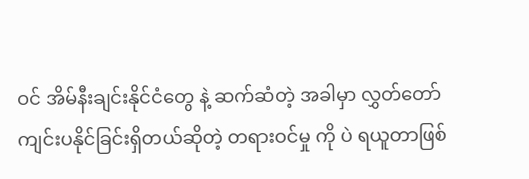ဝင် အိမ်နီးချင်းနိုင်ငံတွေ နဲ့ ဆက်ဆံတဲ့ အခါမှာ လွှတ်တော်ကျင်းပနိုင်ခြင်းရှိတယ်ဆိုတဲ့ တရားဝင်မှု ကို ပဲ ရယူတာဖြစ်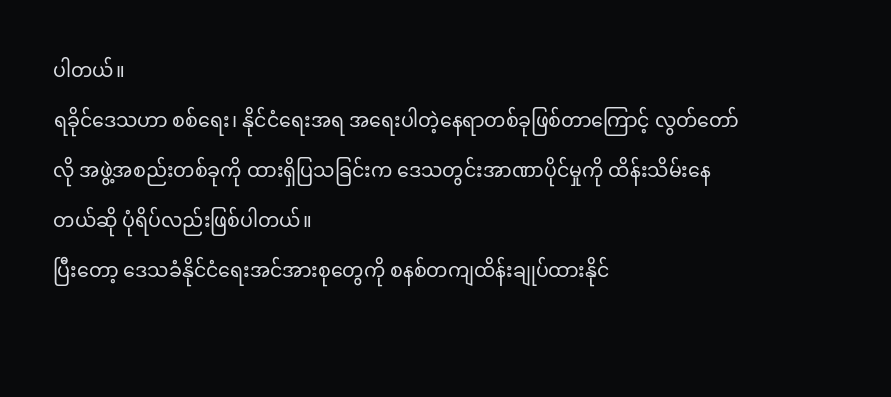ပါတယ်။
ရခိုင်ဒေသဟာ စစ်ရေး၊ နိုင်ငံရေးအရ အရေးပါတဲ့နေရာတစ်ခုဖြစ်တာကြောင့် လွတ်တော်လို အဖွဲ့အစည်းတစ်ခုကို ထားရှိပြသခြင်းက ဒေသတွင်းအာဏာပိုင်မှုကို ထိန်းသိမ်းနေတယ်ဆို ပုံရိပ်လည်းဖြစ်ပါတယ်။
ပြီးတော့ ဒေသခံနိုင်ငံရေးအင်အားစုတွေကို စနစ်တကျထိန်းချုပ်ထားနိုင်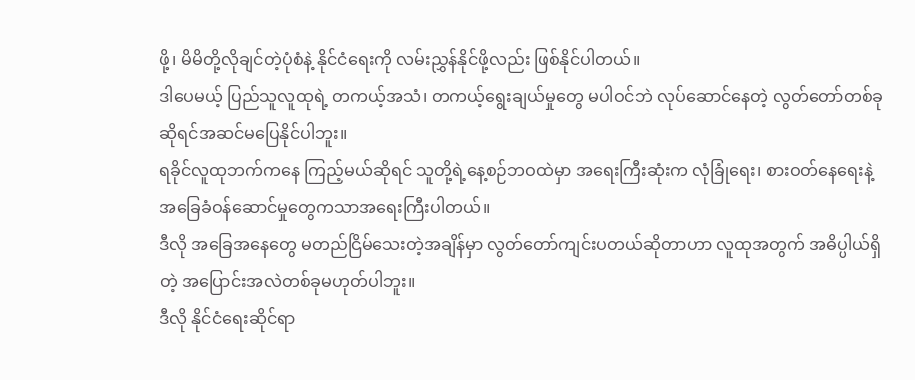ဖို့၊ မိမိတို့လိုချင်တဲ့ပုံစံနဲ့ နိုင်ငံရေးကို လမ်းညွှန်နိုင်ဖို့လည်း ဖြစ်နိုင်ပါတယ်။
ဒါပေမယ့် ပြည်သူလူထုရဲ့ တကယ့်အသံ၊ တကယ့်ရွေးချယ်မှုတွေ မပါဝင်ဘဲ လုပ်ဆောင်နေတဲ့ လွတ်တော်တစ်ခုဆိုရင်အဆင်မပြေနိုင်ပါဘူး။
ရခိုင်လူထုဘက်ကနေ ကြည့်မယ်ဆိုရင် သူတို့ရဲ့နေ့စဉ်ဘဝထဲမှာ အရေးကြီးဆုံးက လုံခြုံရေး၊ စားဝတ်နေရေးနဲ့ အခြေခံဝန်ဆောင်မှုတွေကသာအရေးကြီးပါတယ်။
ဒီလို အခြေအနေတွေ မတည်ငြိမ်သေးတဲ့အချိန်မှာ လွတ်တော်ကျင်းပတယ်ဆိုတာဟာ လူထုအတွက် အဓိပ္ပါယ်ရှိတဲ့ အပြောင်းအလဲတစ်ခုမဟုတ်ပါဘူး။
ဒီလို နိုင်ငံရေးဆိုင်ရာ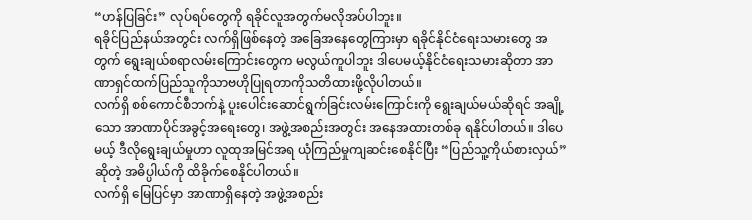“ဟန်ပြခြင်း” လုပ်ရပ်တွေကို ရခိုင်လူအတွက်မလိုအပ်ပါဘူး။
ရခိုင်ပြည်နယ်အတွင်း လက်ရှိဖြစ်နေတဲ့ အခြေအနေတွေကြားမှာ ရခိုင်နိုင်ငံရေးသမားတွေ အတွက် ရွေးချယ်စရာလမ်းကြောင်းတွေက မလွယ်ကူပါဘူး ဒါပေမယ့်နိုင်ငံရေးသမားဆိုတာ အာဏာရှင်ထက်ပြည်သူကိုသာဗဟိုပြုရတာကိုသတိထားဖို့လိုပါတယ်။
လက်ရှိ စစ်ကောင်စီဘက်နဲ့ ပူးပေါင်းဆောင်ရွက်ခြင်းလမ်းကြောင်းကို ရွေးချယ်မယ်ဆိုရင် အချို့သော အာဏာပိုင်အခွင့်အရေးတွေ၊ အဖွဲ့အစည်းအတွင်း အနေအထားတစ်ခု ရနိုင်ပါတယ်။ ဒါပေမယ့် ဒီလိုရွေးချယ်မှုဟာ လူထုအမြင်အရ ယုံကြည်မှုကျဆင်းစေနိုင်ပြီး “ပြည်သူ့ကိုယ်စားလှယ်” ဆိုတဲ့ အဓိပ္ပါယ်ကို ထိခိုက်စေနိုင်ပါတယ်။
လက်ရှိ မြေပြင်မှာ အာဏာရှိနေတဲ့ အဖွဲ့အစည်း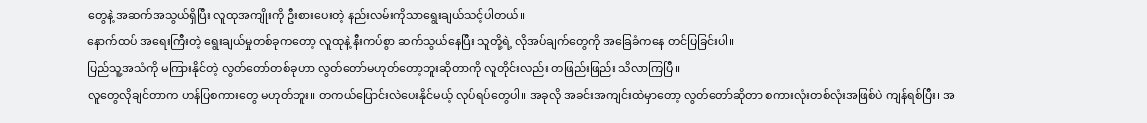တွေနဲ့ အဆက်အသွယ်ရှိပြီး လူထုအကျိုးကို ဦးစားပေးတဲ့ နည်းလမ်းကိုသာရွေးချယ်သင့်ပါတယ်။
နောက်ထပ် အရေးကြီးတဲ့ ရွေးချယ်မှုတစ်ခုကတော့ လူထုနဲ့ နီးကပ်စွာ ဆက်သွယ်နေပြီး သူတို့ရဲ့ လိုအပ်ချက်တွေကို အခြေခံကနေ တင်ပြခြင်းပါ။
ပြည်သူ့အသံကို မကြားနိုင်တဲ့ လွတ်တော်တစ်ခုဟာ လွတ်တော်မဟုတ်တော့ဘူးဆိုတာကို လူတိုင်းလည်း တဖြည်းဖြည်း သိလာကြပြီ။
လူတွေလိုချင်တာက ဟန်ပြစကားတွေ မဟုတ်ဘူး။ တကယ်ပြောင်းလဲပေးနိုင်မယ့် လုပ်ရပ်တွေပါ။ အခုလို အခင်းအကျင်းထဲမှာတော့ လွတ်တော်ဆိုတာ စကားလုံးတစ်လုံးအဖြစ်ပဲ ကျန်ရစ်ပြီး၊ အ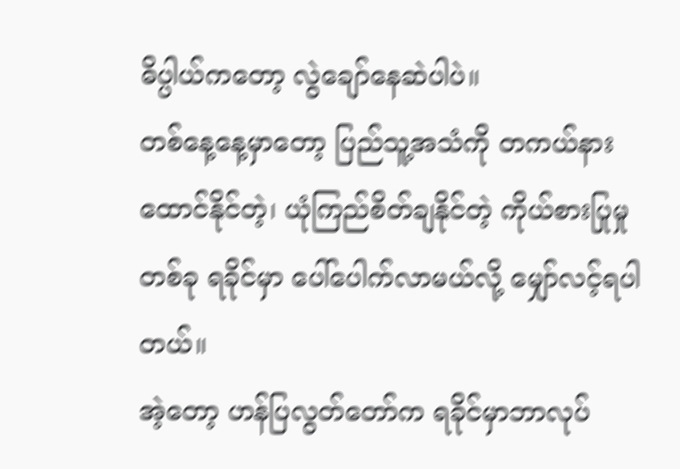ဓိပ္ပါယ်ကတော့ လွဲချော်နေဆဲပါပဲ။
တစ်နေ့နေ့မှာတော့ ပြည်သူ့အသံကို တကယ်နားထောင်နိုင်တဲ့၊ ယုံကြည်စိတ်ချနိုင်တဲ့ ကိုယ်စားပြုမှုတစ်ခု ရခိုင်မှာ ပေါ်ပေါက်လာမယ်လို့ မျှော်လင့်ရပါတယ်။
အဲ့တော့ ဟန်ပြလွတ်တော်က ရခိုင်မှာဘာလုပ်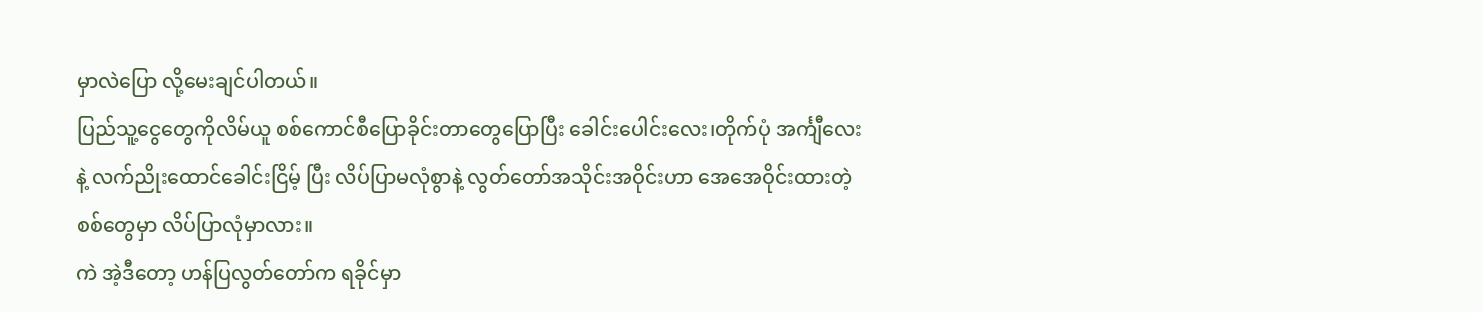မှာလဲပြော လို့မေးချင်ပါတယ်။
ပြည်သူ့ငွေတွေကိုလိမ်ယူ စစ်ကောင်စီပြောခိုင်းတာတွေပြောပြီး ခေါင်းပေါင်းလေး၊တိုက်ပုံ အင်္ကျီလေးနဲ့ လက်ညိုးထောင်ခေါင်းငြိမ့် ပြီး လိပ်ပြာမလုံစွာနဲ့ လွတ်တော်အသိုင်းအဝိုင်းဟာ အေအေဝိုင်းထားတဲ့ စစ်တွေမှာ လိပ်ပြာလုံမှာလား။
ကဲ အဲ့ဒီတော့ ဟန်ပြလွတ်တော်က ရခိုင်မှာ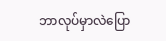ဘာလုပ်မှာလဲပြော